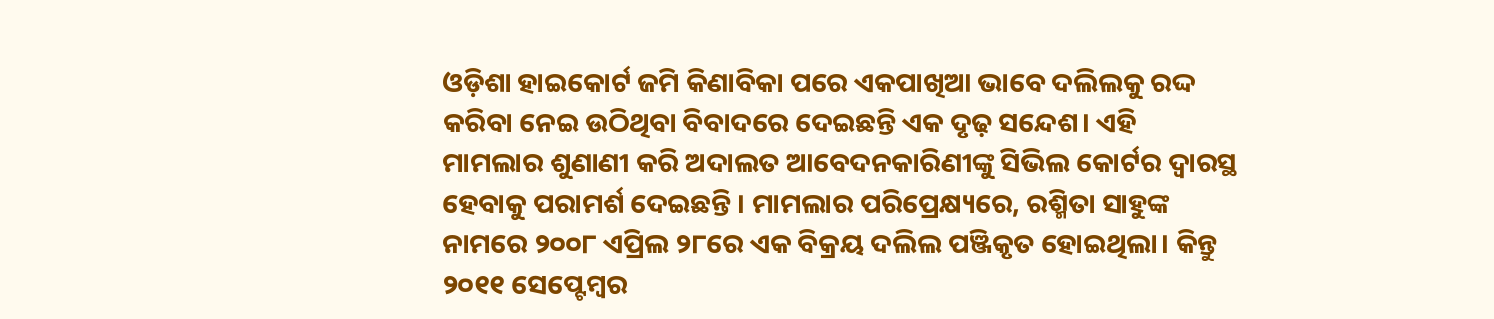ଓଡ଼ିଶା ହାଇକୋର୍ଟ ଜମି କିଣାବିକା ପରେ ଏକପାଖିଆ ଭାବେ ଦଲିଲକୁ ରଦ୍ଦ କରିବା ନେଇ ଉଠିଥିବା ବିବାଦରେ ଦେଇଛନ୍ତି ଏକ ଦୃଢ଼ ସନ୍ଦେଶ। ଏହି ମାମଲାର ଶୁଣାଣୀ କରି ଅଦାଲତ ଆବେଦନକାରିଣୀଙ୍କୁ ସିଭିଲ କୋର୍ଟର ଦ୍ୱାରସ୍ଥ ହେବାକୁ ପରାମର୍ଶ ଦେଇଛନ୍ତି । ମାମଲାର ପରିପ୍ରେକ୍ଷ୍ୟରେ, ରଶ୍ମିତା ସାହୁଙ୍କ ନାମରେ ୨୦୦୮ ଏପ୍ରିଲ ୨୮ରେ ଏକ ବିକ୍ରୟ ଦଲିଲ ପଞ୍ଜିକୃତ ହୋଇଥିଲା। କିନ୍ତୁ ୨୦୧୧ ସେପ୍ଟେମ୍ବର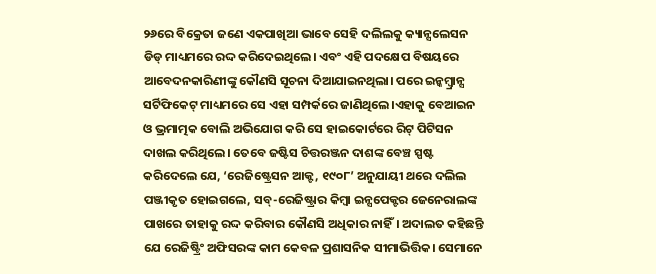୨୬ରେ ବିକ୍ରେତା ଜଣେ ଏକପାଖିଆ ଭାବେ ସେହି ଦଲିଲକୁ କ୍ୟାନ୍ସଲେସନ ଡିଡ୍ ମାଧ୍ୟମରେ ରଦ୍ଦ କରିଦେଇଥିଲେ। ଏବଂ ଏହି ପଦକ୍ଷେପ ବିଷୟରେ ଆବେଦନକାରିଣୀଙ୍କୁ କୌଣସି ସୂଚନା ଦିଆଯାଇନଥିଲା। ପରେ ଇନ୍କମ୍ବ୍ରାନ୍ସ ସର୍ଟିଫିକେଟ୍ ମାଧ୍ୟମରେ ସେ ଏହା ସମ୍ପର୍କରେ ଜାଣିଥିଲେ।ଏହାକୁ ବେଆଇନ ଓ ଭ୍ରମାତ୍ମକ ବୋଲି ଅଭିଯୋଗ କରି ସେ ହାଇକୋର୍ଟରେ ରିଟ୍ ପିଟିସନ ଦାଖଲ କରିଥିଲେ। ତେବେ ଜଷ୍ଟିସ ଚିତ୍ତରଞ୍ଜନ ଦାଶଙ୍କ ବେଞ୍ଚ ସ୍ପଷ୍ଟ କରିଦେଲେ ଯେ, ‘ରେଜିଷ୍ଟ୍ରେସନ ଆକ୍ଟ, ୧୯୦୮’ ଅନୁଯାୟୀ ଥରେ ଦଲିଲ ପଞ୍ଜୀକୃତ ହୋଇଗଲେ, ସବ୍-ରେଜିଷ୍ଟ୍ରାର କିମ୍ବା ଇନ୍ସପେକ୍ଟର ଜେନେରାଲଙ୍କ ପାଖରେ ତାହାକୁ ରଦ୍ଦ କରିବାର କୌଣସି ଅଧିକାର ନାହିଁ। ଅଦାଲତ କହିଛନ୍ତି ଯେ ରେଜିଷ୍ଟ୍ରିଂ ଅଫିସରଙ୍କ କାମ କେବଳ ପ୍ରଶାସନିକ ସୀମାଭିତ୍ତିକ। ସେମାନେ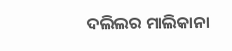ଦଲିଲର ମାଲିକାନା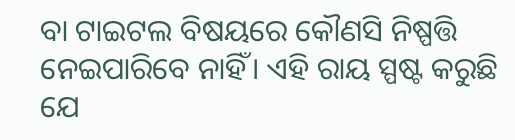ବା ଟାଇଟଲ ବିଷୟରେ କୌଣସି ନିଷ୍ପତ୍ତି ନେଇପାରିବେ ନାହିଁ। ଏହି ରାୟ ସ୍ପଷ୍ଟ କରୁଛି ଯେ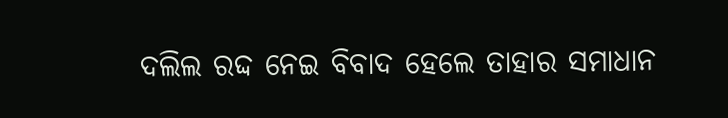ଦଲିଲ ରଦ୍ଦ ନେଇ ବିବାଦ ହେଲେ ତାହାର ସମାଧାନ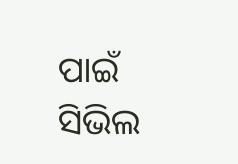ପାଇଁ ସିଭିଲ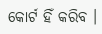କୋର୍ଟ ହିଁ କରିବ ।